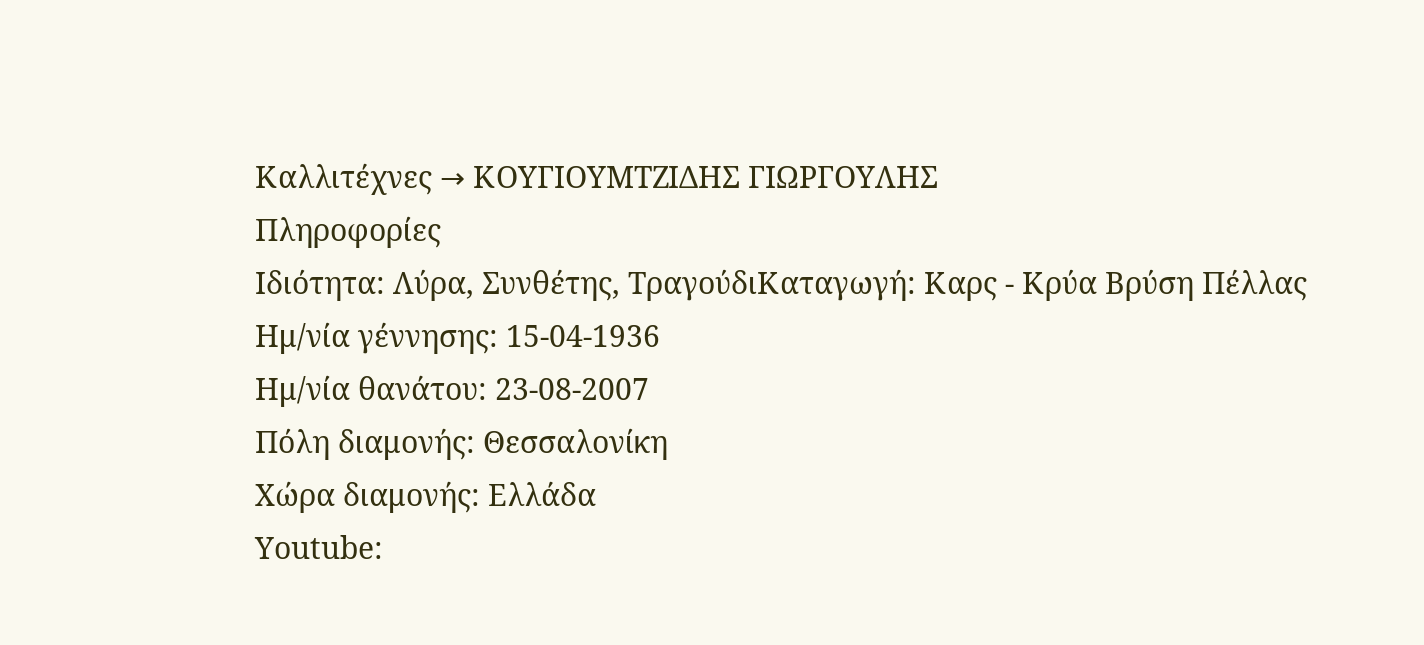Καλλιτέχνες → ΚΟΥΓΙΟΥΜΤΖΙΔΗΣ ΓΙΩΡΓΟΥΛΗΣ
Πληροφορίες
Ιδιότητα: Λύρα, Συνθέτης, ΤραγούδιΚαταγωγή: Καρς - Κρύα Βρύση Πέλλας
Ημ/νία γέννησης: 15-04-1936
Ημ/νία θανάτου: 23-08-2007
Πόλη διαμονής: Θεσσαλονίκη
Χώρα διαμονής: Ελλάδα
Youtube: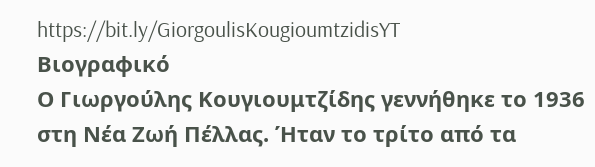https://bit.ly/GiorgoulisKougioumtzidisYT
Βιογραφικό
Ο Γιωργούλης Κουγιουμτζίδης γεννήθηκε το 1936 στη Νέα Ζωή Πέλλας. Ήταν το τρίτο από τα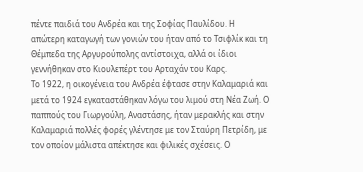πέντε παιδιά του Ανδρέα και της Σοφίας Παυλίδου. Η απώτερη καταγωγή των γονιών του ήταν από το Τσιφλίκ και τη Θέμπεδα της Αργυρούπολης αντίστοιχα, αλλά οι ίδιοι γεννήθηκαν στο Κιουλεπέρτ του Αρταχάν του Καρς.
Το 1922, η οικογένεια του Ανδρέα έφτασε στην Καλαμαριά και μετά το 1924 εγκαταστάθηκαν λόγω του λιμού στη Νέα Ζωή. Ο παππούς του Γιωργούλη, Αναστάσης, ήταν μερακλής και στην Καλαμαριά πολλές φορές γλέντησε με τον Σταύρη Πετρίδη, με τον οποίον μάλιστα απέκτησε και φιλικές σχέσεις. Ο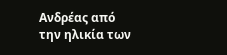Ανδρέας από την ηλικία των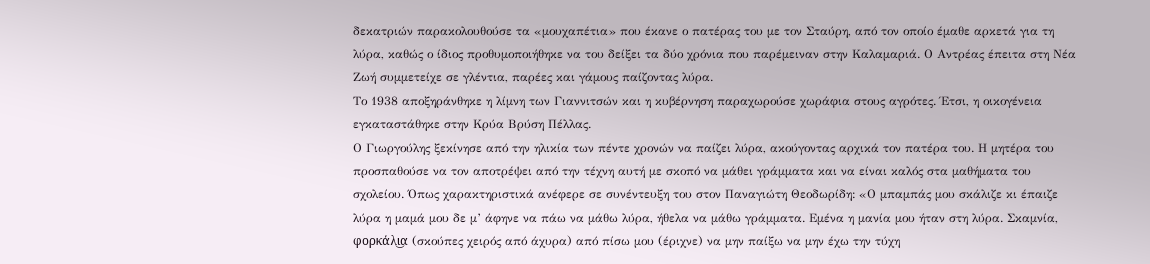δεκατριών παρακολουθούσε τα «μουχαπέτια» που έκανε ο πατέρας του με τον Σταύρη, από τον οποίο έμαθε αρκετά για τη λύρα, καθώς ο ίδιος προθυμοποιήθηκε να του δείξει τα δύο χρόνια που παρέμειναν στην Καλαμαριά. Ο Αντρέας έπειτα στη Νέα Ζωή συμμετείχε σε γλέντια, παρέες και γάμους παίζοντας λύρα.
Το 1938 αποξηράνθηκε η λίμνη των Γιαννιτσών και η κυβέρνηση παραχωρούσε χωράφια στους αγρότες. Έτσι, η οικογένεια εγκαταστάθηκε στην Κρύα Βρύση Πέλλας.
Ο Γιωργούλης ξεκίνησε από την ηλικία των πέντε χρονών να παίζει λύρα, ακούγοντας αρχικά τον πατέρα του. Η μητέρα του προσπαθούσε να τον αποτρέψει από την τέχνη αυτή με σκοπό να μάθει γράμματα και να είναι καλός στα μαθήματα του σχολείου. Όπως χαρακτηριστικά ανέφερε σε συνέντευξη του στον Παναγιώτη Θεοδωρίδη: «Ο μπαμπάς μου σκάλιζε κι έπαιζε λύρα η μαμά μου δε μ’ άφηνε να πάω να μάθω λύρα, ήθελα να μάθω γράμματα. Εμένα η μανία μου ήταν στη λύρα. Σκαμνία, φορκάλι͜α (σκούπες χειρός από άχυρα) από πίσω μου (έριχνε) να μην παίξω να μην έχω την τύχη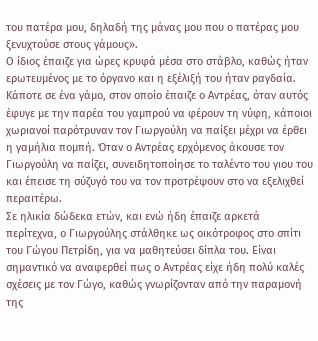του πατέρα μου, δηλαδή της μάνας μου που ο πατέρας μου ξενυχτούσε στους γάμους».
Ο ίδιος έπαιζε για ώρες κρυφά μέσα στο στάβλο, καθώς ήταν ερωτευμένος με το όργανο και η εξέλιξή του ήταν ραγδαία. Κάποτε σε ένα γάμο, στον οποίο έπαιζε ο Αντρέας, όταν αυτός έφυγε με την παρέα του γαμπρού να φέρουν τη νύφη, κάποιοι χωριανοί παρότρυναν τον Γιωργούλη να παίξει μέχρι να έρθει η γαμήλια πομπή. Όταν ο Αντρέας ερχόμενος άκουσε τον Γιωργούλη να παίζει, συνειδητοποίησε το ταλέντο του γιου του και έπεισε τη σύζυγό του να τον προτρέψουν στο να εξελιχθεί περαιτέρω.
Σε ηλικία δώδεκα ετών, και ενώ ήδη έπαιζε αρκετά περίτεχνα, ο Γιωργούλης στάλθηκε ως οικότροφος στο σπίτι του Γώγου Πετρίδη, για να μαθητεύσει δίπλα του. Είναι σημαντικό να αναφερθεί πως ο Αντρέας είχε ήδη πολύ καλές σχέσεις με τον Γώγο, καθώς γνωρίζονταν από την παραμονή της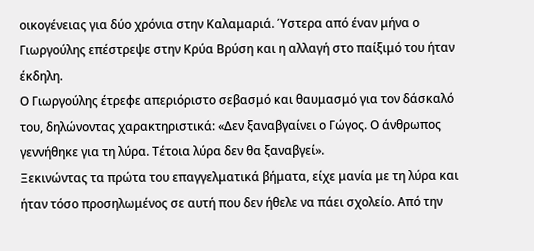οικογένειας για δύο χρόνια στην Καλαμαριά. Ύστερα από έναν μήνα ο Γιωργούλης επέστρεψε στην Κρύα Βρύση και η αλλαγή στο παίξιμό του ήταν έκδηλη.
Ο Γιωργούλης έτρεφε απεριόριστο σεβασμό και θαυμασμό για τον δάσκαλό του, δηλώνοντας χαρακτηριστικά: «Δεν ξαναβγαίνει ο Γώγος. Ο άνθρωπος γεννήθηκε για τη λύρα. Τέτοια λύρα δεν θα ξαναβγεί».
Ξεκινώντας τα πρώτα του επαγγελματικά βήματα, είχε μανία με τη λύρα και ήταν τόσο προσηλωμένος σε αυτή που δεν ήθελε να πάει σχολείο. Από την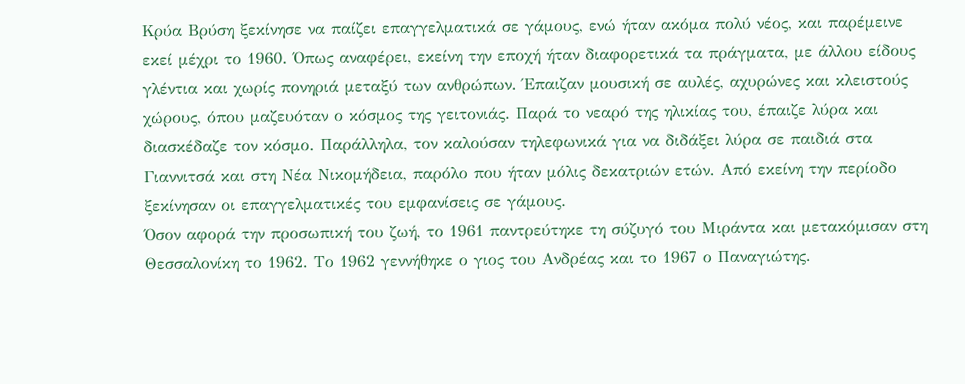Κρύα Βρύση ξεκίνησε να παίζει επαγγελματικά σε γάμους, ενώ ήταν ακόμα πολύ νέος, και παρέμεινε εκεί μέχρι το 1960. Όπως αναφέρει, εκείνη την εποχή ήταν διαφορετικά τα πράγματα, με άλλου είδους γλέντια και χωρίς πονηριά μεταξύ των ανθρώπων. Έπαιζαν μουσική σε αυλές, αχυρώνες και κλειστούς χώρους, όπου μαζευόταν ο κόσμος της γειτονιάς. Παρά το νεαρό της ηλικίας του, έπαιζε λύρα και διασκέδαζε τον κόσμο. Παράλληλα, τον καλούσαν τηλεφωνικά για να διδάξει λύρα σε παιδιά στα Γιαννιτσά και στη Νέα Νικομήδεια, παρόλο που ήταν μόλις δεκατριών ετών. Από εκείνη την περίοδο ξεκίνησαν οι επαγγελματικές του εμφανίσεις σε γάμους.
Όσον αφορά την προσωπική του ζωή, το 1961 παντρεύτηκε τη σύζυγό του Μιράντα και μετακόμισαν στη Θεσσαλονίκη το 1962. Το 1962 γεννήθηκε ο γιος του Ανδρέας και το 1967 ο Παναγιώτης.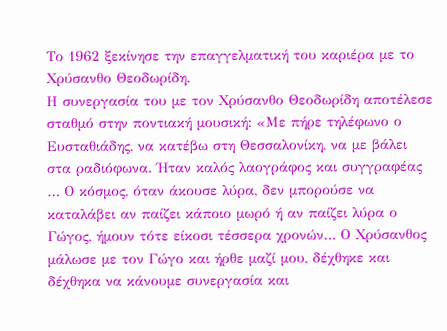Το 1962 ξεκίνησε την επαγγελματική του καριέρα με το Χρύσανθο Θεοδωρίδη.
Η συνεργασία του με τον Χρύσανθο Θεοδωρίδη αποτέλεσε σταθμό στην ποντιακή μουσική: «Με πήρε τηλέφωνο ο Ευσταθιάδης, να κατέβω στη Θεσσαλονίκη, να με βάλει στα ραδιόφωνα. Ήταν καλός λαογράφος και συγγραφέας … Ο κόσμος, όταν άκουσε λύρα, δεν μπορούσε να καταλάβει αν παίζει κάποιο μωρό ή αν παίζει λύρα ο Γώγος, ήμουν τότε είκοσι τέσσερα χρονών… Ο Χρύσανθος μάλωσε με τον Γώγο και ήρθε μαζί μου, δέχθηκε και δέχθηκα να κάνουμε συνεργασία και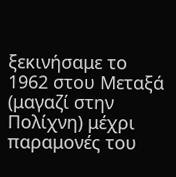ξεκινήσαμε το 1962 στου Μεταξά (μαγαζί στην Πολίχνη) μέχρι παραμονές του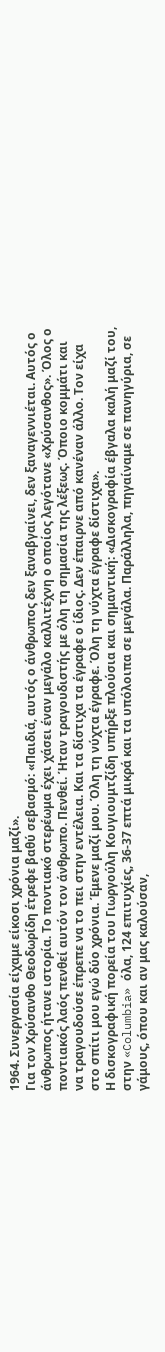1964. Συνεργασία είχαμε είκοσι χρόνια μαζί».
Για τον Χρύσανθο Θεοδωρίδη έτρεφε βαθύ σεβασμό: «Παιδιά, αυτός ο άνθρωπος δεν ξαναβγαίνει, δεν ξαναγεννιέται. Αυτός ο άνθρωπος ήτανε ιστορία. Το ποντιακό στερέωμα έχει χάσει έναν μεγάλο καλλιτέχνη ο οποίος λεγότανε «Χρύσανθος». Όλος ο ποντιακός λαός πενθεί αυτόν τον άνθρωπο. Πενθεί. Ήταν τραγουδιστής με όλη τη σημασία της λέξεως. Όποιο κομμάτι και να τραγουδούσε έπρεπε να το πει στην εντέλεια. Και τα δίστιχα τα έγραφε ο ίδιος. Δεν έπαιρνε από κανέναν άλλο. Τον είχα στο σπίτι μου εγώ δύο χρόνια. Έμενε μαζί μου. Όλη τη νύχτα έγραφε. Όλη τη νύχτα έγραφε δίστιχα».
Η δισκογραφική πορεία του Γιωργούλη Κουγιουμτζίδη υπήρξε πλούσια και σημαντική: «Δισκογραφία έβγαλα καλή μαζί του, στην «Columbia» όλα, 124 επιτυχίες, 36-37 επτά μικρά και τα υπόλοιπα σε μεγάλα. Παράλληλα, πηγαίναμε σε πανηγύρια, σε γάμους, όπου και αν μας καλούσαν,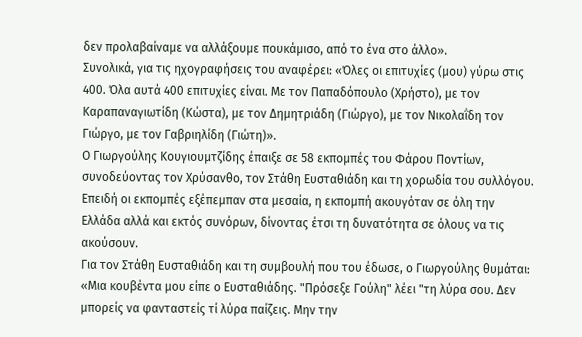δεν προλαβαίναμε να αλλάξουμε πουκάμισο, από το ένα στο άλλο».
Συνολικά, για τις ηχογραφήσεις του αναφέρει: «Όλες οι επιτυχίες (μου) γύρω στις 400. Όλα αυτά 400 επιτυχίες είναι. Με τον Παπαδόπουλο (Χρήστο), με τον Καραπαναγιωτίδη (Κώστα), με τον Δημητριάδη (Γιώργο), με τον Νικολαΐδη τον Γιώργο, με τον Γαβριηλίδη (Γιώτη)».
Ο Γιωργούλης Κουγιουμτζίδης έπαιξε σε 58 εκπομπές του Φάρου Ποντίων, συνοδεύοντας τον Χρύσανθο, τον Στάθη Ευσταθιάδη και τη χορωδία του συλλόγου. Επειδή οι εκπομπές εξέπεμπαν στα μεσαία, η εκπομπή ακουγόταν σε όλη την Ελλάδα αλλά και εκτός συνόρων, δίνοντας έτσι τη δυνατότητα σε όλους να τις ακούσουν.
Για τον Στάθη Ευσταθιάδη και τη συμβουλή που του έδωσε, ο Γιωργούλης θυμάται: «Μια κουβέντα μου είπε ο Ευσταθιάδης. "Πρόσεξε Γούλη" λέει "τη λύρα σου. Δεν μπορείς να φανταστείς τί λύρα παίζεις. Μην την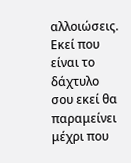αλλοιώσεις. Εκεί που είναι το δάχτυλο σου εκεί θα παραμείνει μέχρι που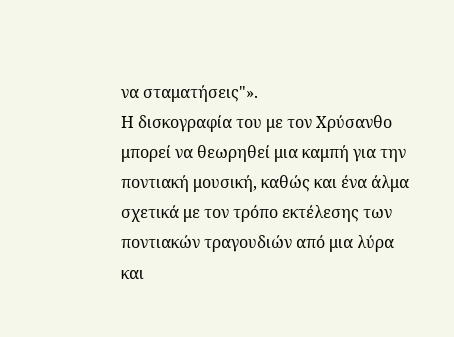να σταματήσεις"».
Η δισκογραφία του με τον Χρύσανθο μπορεί να θεωρηθεί μια καμπή για την ποντιακή μουσική, καθώς και ένα άλμα σχετικά με τον τρόπο εκτέλεσης των ποντιακών τραγουδιών από μια λύρα και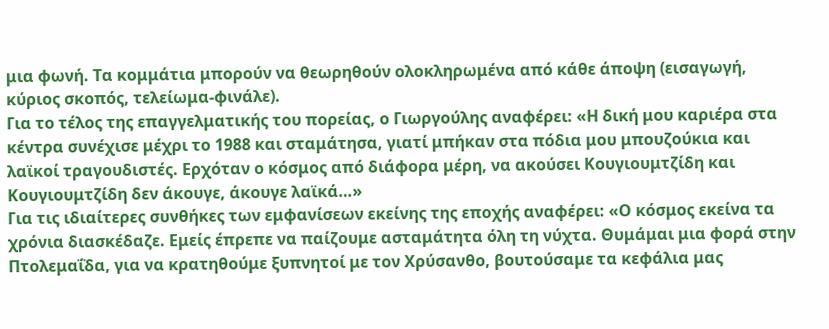μια φωνή. Τα κομμάτια μπορούν να θεωρηθούν ολοκληρωμένα από κάθε άποψη (εισαγωγή, κύριος σκοπός, τελείωμα-φινάλε).
Για το τέλος της επαγγελματικής του πορείας, ο Γιωργούλης αναφέρει: «Η δική μου καριέρα στα κέντρα συνέχισε μέχρι το 1988 και σταμάτησα, γιατί μπήκαν στα πόδια μου μπουζούκια και λαϊκοί τραγουδιστές. Ερχόταν ο κόσμος από διάφορα μέρη, να ακούσει Κουγιουμτζίδη και Κουγιουμτζίδη δεν άκουγε, άκουγε λαϊκά…»
Για τις ιδιαίτερες συνθήκες των εμφανίσεων εκείνης της εποχής αναφέρει: «Ο κόσμος εκείνα τα χρόνια διασκέδαζε. Εμείς έπρεπε να παίζουμε ασταμάτητα όλη τη νύχτα. Θυμάμαι μια φορά στην Πτολεμαΐδα, για να κρατηθούμε ξυπνητοί με τον Χρύσανθο, βουτούσαμε τα κεφάλια μας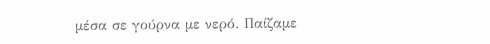μέσα σε γούρνα με νερό. Παίζαμε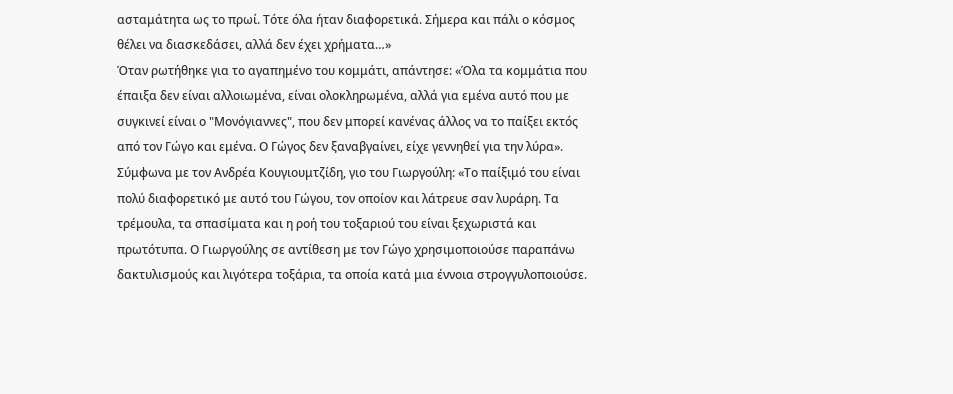ασταμάτητα ως το πρωί. Τότε όλα ήταν διαφορετικά. Σήμερα και πάλι ο κόσμος θέλει να διασκεδάσει, αλλά δεν έχει χρήματα…»
Όταν ρωτήθηκε για το αγαπημένο του κομμάτι, απάντησε: «Όλα τα κομμάτια που έπαιξα δεν είναι αλλοιωμένα, είναι ολοκληρωμένα, αλλά για εμένα αυτό που με συγκινεί είναι ο "Μονόγιαννες", που δεν μπορεί κανένας άλλος να το παίξει εκτός από τον Γώγο και εμένα. Ο Γώγος δεν ξαναβγαίνει, είχε γεννηθεί για την λύρα».
Σύμφωνα με τον Ανδρέα Κουγιουμτζίδη, γιο του Γιωργούλη: «Το παίξιμό του είναι πολύ διαφορετικό με αυτό του Γώγου, τον οποίον και λάτρευε σαν λυράρη. Τα τρέμουλα, τα σπασίματα και η ροή του τοξαριού του είναι ξεχωριστά και πρωτότυπα. Ο Γιωργούλης σε αντίθεση με τον Γώγο χρησιμοποιούσε παραπάνω δακτυλισμούς και λιγότερα τοξάρια, τα οποία κατά μια έννοια στρογγυλοποιούσε.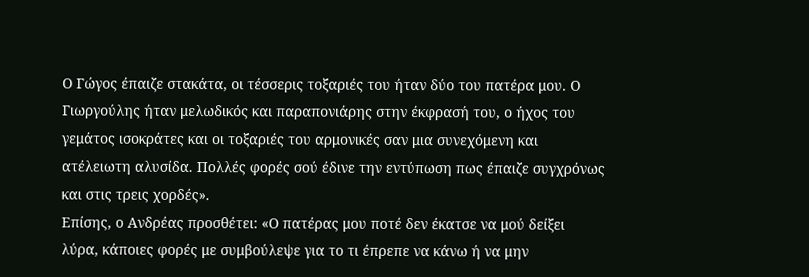Ο Γώγος έπαιζε στακάτα, οι τέσσερις τοξαριές του ήταν δύο του πατέρα μου. Ο Γιωργούλης ήταν μελωδικός και παραπονιάρης στην έκφρασή του, ο ήχος του γεμάτος ισοκράτες και οι τοξαριές του αρμονικές σαν μια συνεχόμενη και ατέλειωτη αλυσίδα. Πολλές φορές σού έδινε την εντύπωση πως έπαιζε συγχρόνως και στις τρεις χορδές».
Επίσης, ο Ανδρέας προσθέτει: «Ο πατέρας μου ποτέ δεν έκατσε να μού δείξει λύρα, κάποιες φορές με συμβούλεψε για το τι έπρεπε να κάνω ή να μην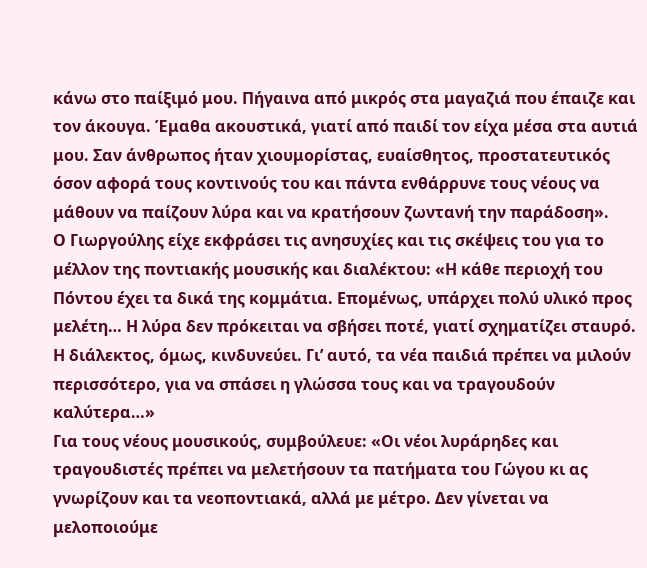κάνω στο παίξιμό μου. Πήγαινα από μικρός στα μαγαζιά που έπαιζε και τον άκουγα. Έμαθα ακουστικά, γιατί από παιδί τον είχα μέσα στα αυτιά μου. Σαν άνθρωπος ήταν χιουμορίστας, ευαίσθητος, προστατευτικός όσον αφορά τους κοντινούς του και πάντα ενθάρρυνε τους νέους να μάθουν να παίζουν λύρα και να κρατήσουν ζωντανή την παράδοση».
Ο Γιωργούλης είχε εκφράσει τις ανησυχίες και τις σκέψεις του για το μέλλον της ποντιακής μουσικής και διαλέκτου: «Η κάθε περιοχή του Πόντου έχει τα δικά της κομμάτια. Επομένως, υπάρχει πολύ υλικό προς μελέτη… Η λύρα δεν πρόκειται να σβήσει ποτέ, γιατί σχηματίζει σταυρό. Η διάλεκτος, όμως, κινδυνεύει. Γι’ αυτό, τα νέα παιδιά πρέπει να μιλούν περισσότερο, για να σπάσει η γλώσσα τους και να τραγουδούν καλύτερα…»
Για τους νέους μουσικούς, συμβούλευε: «Οι νέοι λυράρηδες και τραγουδιστές πρέπει να μελετήσουν τα πατήματα του Γώγου κι ας γνωρίζουν και τα νεοποντιακά, αλλά με μέτρο. Δεν γίνεται να μελοποιούμε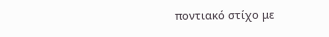ποντιακό στίχο με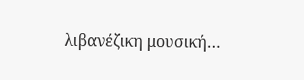λιβανέζικη μουσική…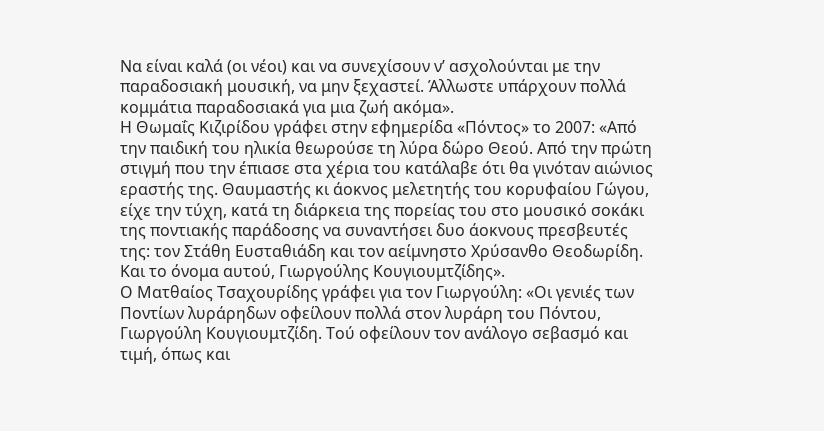Να είναι καλά (οι νέοι) και να συνεχίσουν ν’ ασχολούνται με την παραδοσιακή μουσική, να μην ξεχαστεί. Άλλωστε υπάρχουν πολλά κομμάτια παραδοσιακά για μια ζωή ακόμα».
Η Θωμαΐς Κιζιρίδου γράφει στην εφημερίδα «Πόντος» το 2007: «Από την παιδική του ηλικία θεωρούσε τη λύρα δώρο Θεού. Από την πρώτη στιγμή που την έπιασε στα χέρια του κατάλαβε ότι θα γινόταν αιώνιος εραστής της. Θαυμαστής κι άοκνος μελετητής του κορυφαίου Γώγου, είχε την τύχη, κατά τη διάρκεια της πορείας του στο μουσικό σοκάκι της ποντιακής παράδοσης να συναντήσει δυο άοκνους πρεσβευτές της: τον Στάθη Ευσταθιάδη και τον αείμνηστο Χρύσανθο Θεοδωρίδη. Και το όνομα αυτού, Γιωργούλης Κουγιουμτζίδης».
Ο Ματθαίος Τσαχουρίδης γράφει για τον Γιωργούλη: «Οι γενιές των Ποντίων λυράρηδων οφείλουν πολλά στον λυράρη του Πόντου, Γιωργούλη Κουγιουμτζίδη. Τού οφείλουν τον ανάλογο σεβασμό και τιμή, όπως και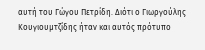αυτή του Γώγου Πετρίδη. Διότι ο Γιωργούλης Κουγιουμτζίδης ήταν και αυτός πρότυπο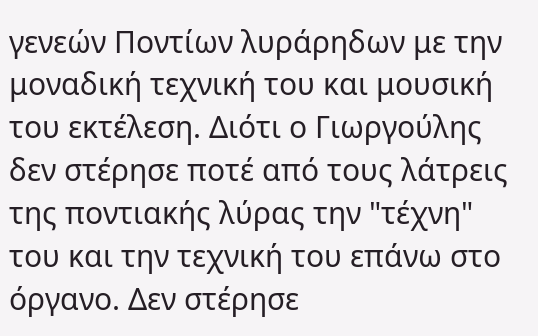γενεών Ποντίων λυράρηδων με την μοναδική τεχνική του και μουσική του εκτέλεση. Διότι ο Γιωργούλης δεν στέρησε ποτέ από τους λάτρεις της ποντιακής λύρας την "τέχνη" του και την τεχνική του επάνω στο όργανο. Δεν στέρησε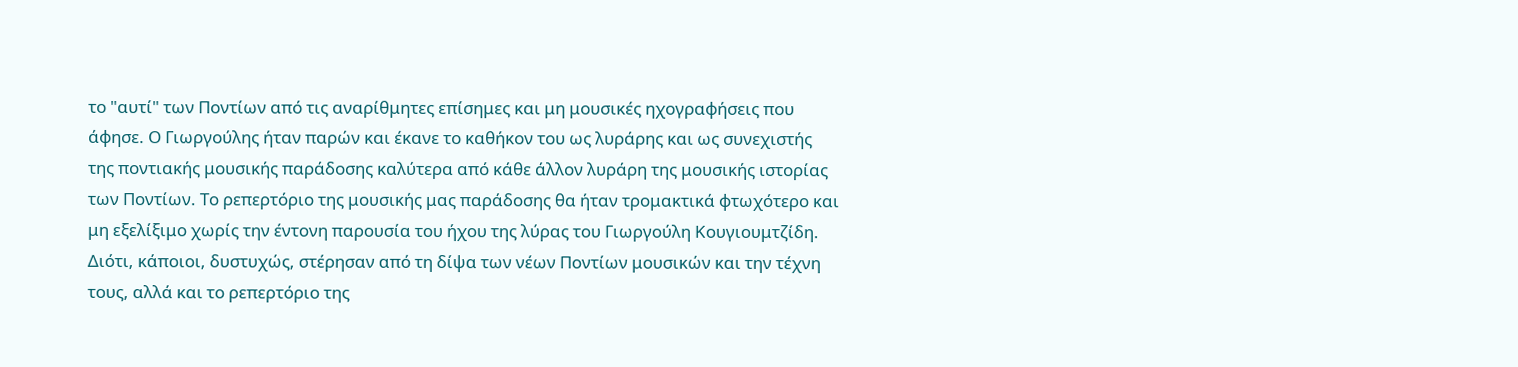το "αυτί" των Ποντίων από τις αναρίθμητες επίσημες και μη μουσικές ηχογραφήσεις που άφησε. Ο Γιωργούλης ήταν παρών και έκανε το καθήκον του ως λυράρης και ως συνεχιστής της ποντιακής μουσικής παράδοσης καλύτερα από κάθε άλλον λυράρη της μουσικής ιστορίας των Ποντίων. Το ρεπερτόριο της μουσικής μας παράδοσης θα ήταν τρομακτικά φτωχότερο και μη εξελίξιμο χωρίς την έντονη παρουσία του ήχου της λύρας του Γιωργούλη Κουγιουμτζίδη. Διότι, κάποιοι, δυστυχώς, στέρησαν από τη δίψα των νέων Ποντίων μουσικών και την τέχνη τους, αλλά και το ρεπερτόριο της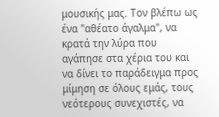μουσικής μας. Τον βλέπω ως ένα "αθέατο άγαλμα", να κρατά την λύρα που αγάπησε στα χέρια του και να δίνει το παράδειγμα προς μίμηση σε όλους εμάς, τους νεότερους συνεχιστές, να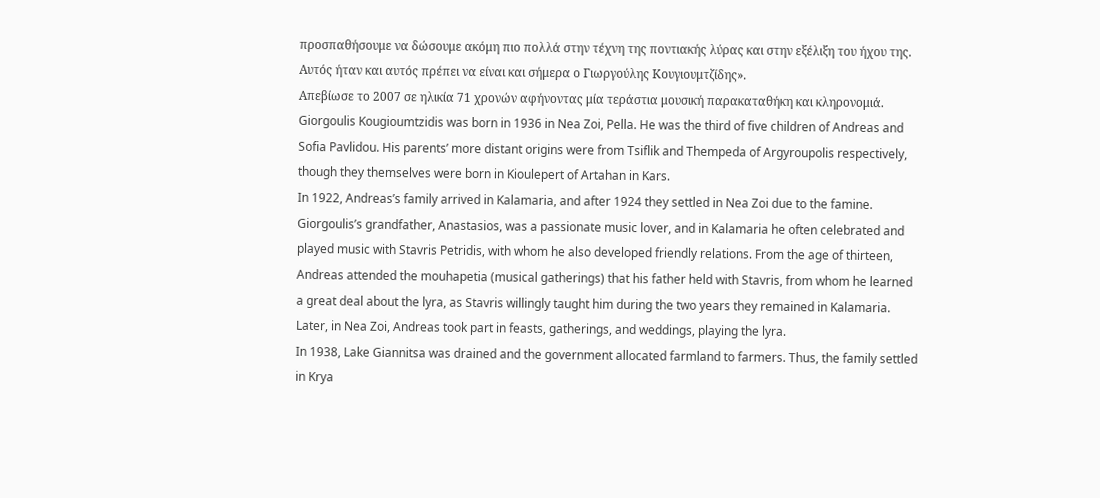προσπαθήσουμε να δώσουμε ακόμη πιο πολλά στην τέχνη της ποντιακής λύρας και στην εξέλιξη του ήχου της. Αυτός ήταν και αυτός πρέπει να είναι και σήμερα ο Γιωργούλης Κουγιουμτζίδης».
Απεβίωσε το 2007 σε ηλικία 71 χρονών αφήνοντας μία τεράστια μουσική παρακαταθήκη και κληρονομιά.
Giorgoulis Kougioumtzidis was born in 1936 in Nea Zoi, Pella. He was the third of five children of Andreas and Sofia Pavlidou. His parents’ more distant origins were from Tsiflik and Thempeda of Argyroupolis respectively, though they themselves were born in Kioulepert of Artahan in Kars.
In 1922, Andreas’s family arrived in Kalamaria, and after 1924 they settled in Nea Zoi due to the famine. Giorgoulis’s grandfather, Anastasios, was a passionate music lover, and in Kalamaria he often celebrated and played music with Stavris Petridis, with whom he also developed friendly relations. From the age of thirteen, Andreas attended the mouhapetia (musical gatherings) that his father held with Stavris, from whom he learned a great deal about the lyra, as Stavris willingly taught him during the two years they remained in Kalamaria. Later, in Nea Zoi, Andreas took part in feasts, gatherings, and weddings, playing the lyra.
In 1938, Lake Giannitsa was drained and the government allocated farmland to farmers. Thus, the family settled in Krya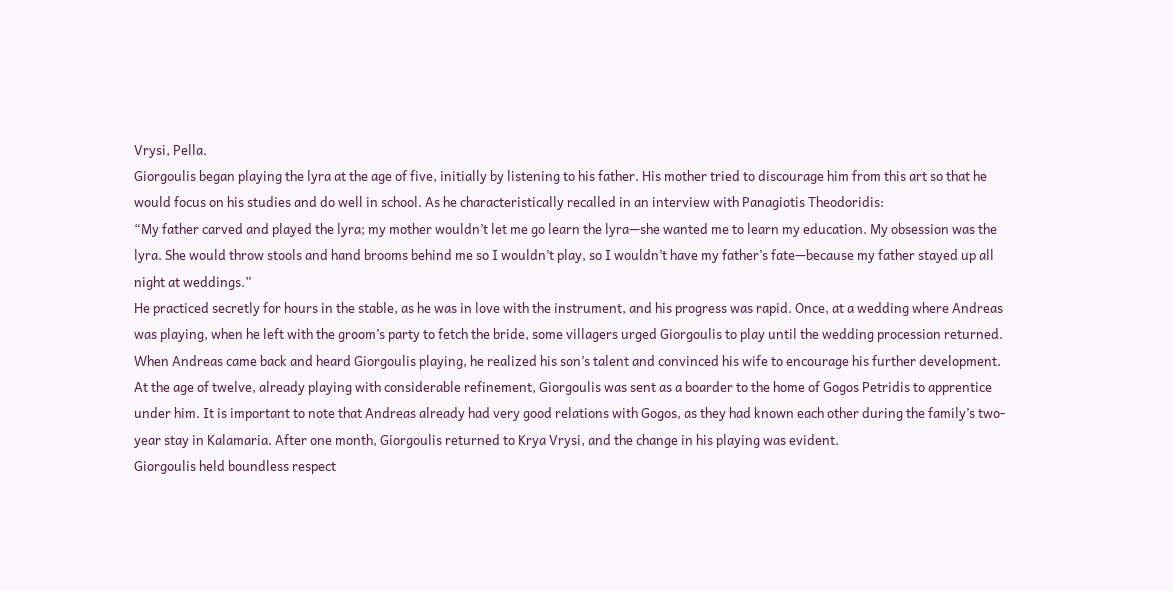Vrysi, Pella.
Giorgoulis began playing the lyra at the age of five, initially by listening to his father. His mother tried to discourage him from this art so that he would focus on his studies and do well in school. As he characteristically recalled in an interview with Panagiotis Theodoridis:
“My father carved and played the lyra; my mother wouldn’t let me go learn the lyra—she wanted me to learn my education. My obsession was the lyra. She would throw stools and hand brooms behind me so I wouldn’t play, so I wouldn’t have my father’s fate—because my father stayed up all night at weddings.”
He practiced secretly for hours in the stable, as he was in love with the instrument, and his progress was rapid. Once, at a wedding where Andreas was playing, when he left with the groom’s party to fetch the bride, some villagers urged Giorgoulis to play until the wedding procession returned. When Andreas came back and heard Giorgoulis playing, he realized his son’s talent and convinced his wife to encourage his further development.
At the age of twelve, already playing with considerable refinement, Giorgoulis was sent as a boarder to the home of Gogos Petridis to apprentice under him. It is important to note that Andreas already had very good relations with Gogos, as they had known each other during the family’s two-year stay in Kalamaria. After one month, Giorgoulis returned to Krya Vrysi, and the change in his playing was evident.
Giorgoulis held boundless respect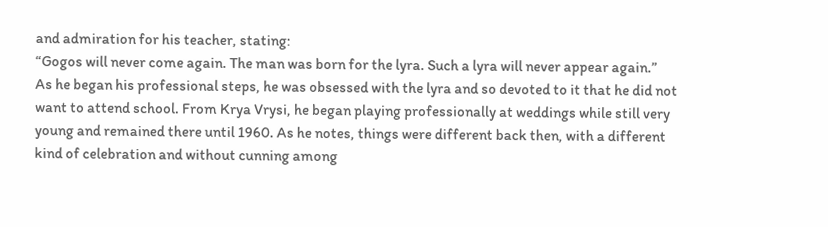and admiration for his teacher, stating:
“Gogos will never come again. The man was born for the lyra. Such a lyra will never appear again.”
As he began his professional steps, he was obsessed with the lyra and so devoted to it that he did not want to attend school. From Krya Vrysi, he began playing professionally at weddings while still very young and remained there until 1960. As he notes, things were different back then, with a different kind of celebration and without cunning among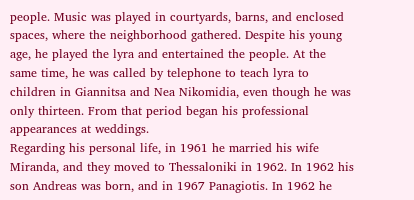people. Music was played in courtyards, barns, and enclosed spaces, where the neighborhood gathered. Despite his young age, he played the lyra and entertained the people. At the same time, he was called by telephone to teach lyra to children in Giannitsa and Nea Nikomidia, even though he was only thirteen. From that period began his professional appearances at weddings.
Regarding his personal life, in 1961 he married his wife Miranda, and they moved to Thessaloniki in 1962. In 1962 his son Andreas was born, and in 1967 Panagiotis. In 1962 he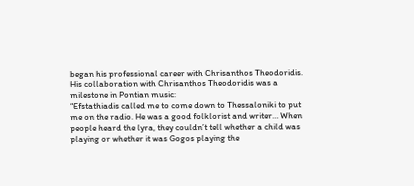began his professional career with Chrisanthos Theodoridis.
His collaboration with Chrisanthos Theodoridis was a milestone in Pontian music:
“Efstathiadis called me to come down to Thessaloniki to put me on the radio. He was a good folklorist and writer… When people heard the lyra, they couldn’t tell whether a child was playing or whether it was Gogos playing the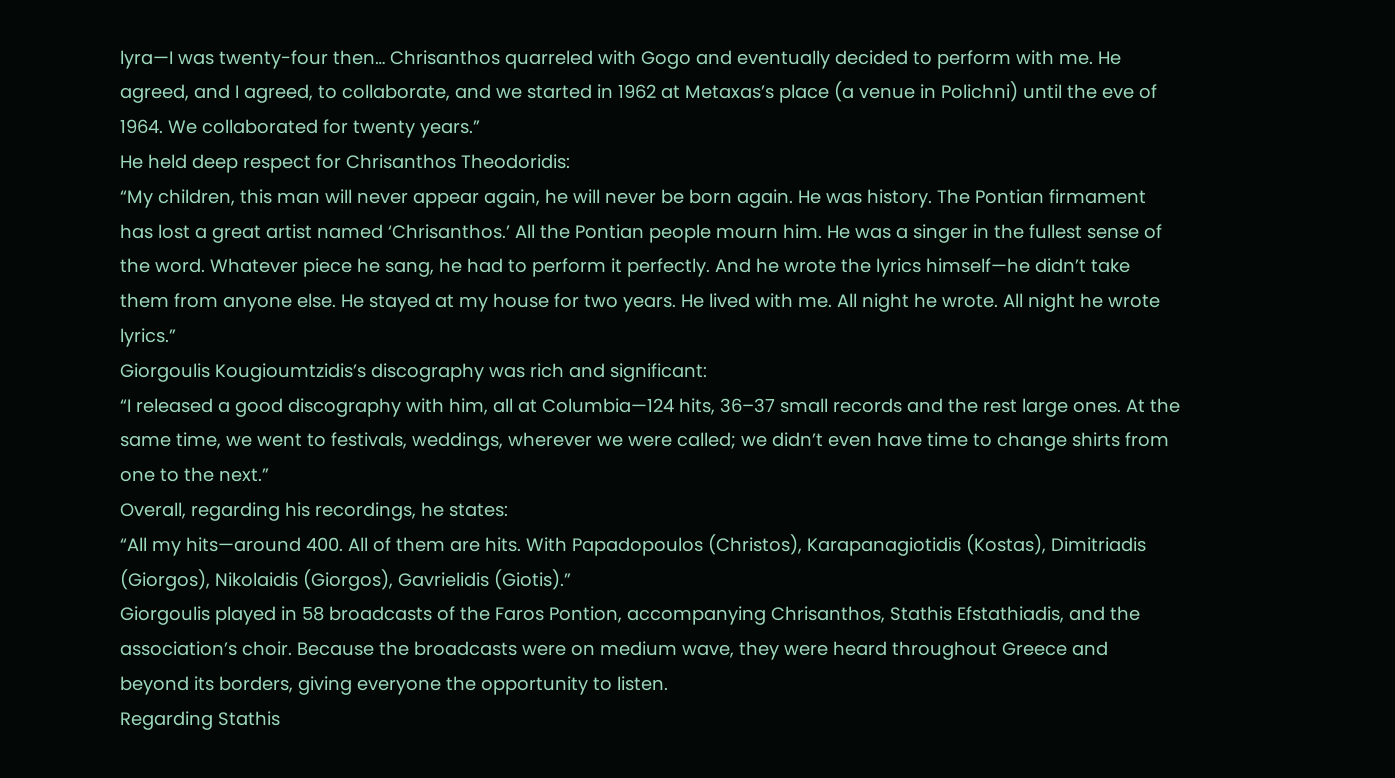lyra—I was twenty-four then… Chrisanthos quarreled with Gogo and eventually decided to perform with me. He agreed, and I agreed, to collaborate, and we started in 1962 at Metaxas’s place (a venue in Polichni) until the eve of 1964. We collaborated for twenty years.”
He held deep respect for Chrisanthos Theodoridis:
“My children, this man will never appear again, he will never be born again. He was history. The Pontian firmament has lost a great artist named ‘Chrisanthos.’ All the Pontian people mourn him. He was a singer in the fullest sense of the word. Whatever piece he sang, he had to perform it perfectly. And he wrote the lyrics himself—he didn’t take them from anyone else. He stayed at my house for two years. He lived with me. All night he wrote. All night he wrote lyrics.”
Giorgoulis Kougioumtzidis’s discography was rich and significant:
“I released a good discography with him, all at Columbia—124 hits, 36–37 small records and the rest large ones. At the same time, we went to festivals, weddings, wherever we were called; we didn’t even have time to change shirts from one to the next.”
Overall, regarding his recordings, he states:
“All my hits—around 400. All of them are hits. With Papadopoulos (Christos), Karapanagiotidis (Kostas), Dimitriadis (Giorgos), Nikolaidis (Giorgos), Gavrielidis (Giotis).”
Giorgoulis played in 58 broadcasts of the Faros Pontion, accompanying Chrisanthos, Stathis Efstathiadis, and the association’s choir. Because the broadcasts were on medium wave, they were heard throughout Greece and beyond its borders, giving everyone the opportunity to listen.
Regarding Stathis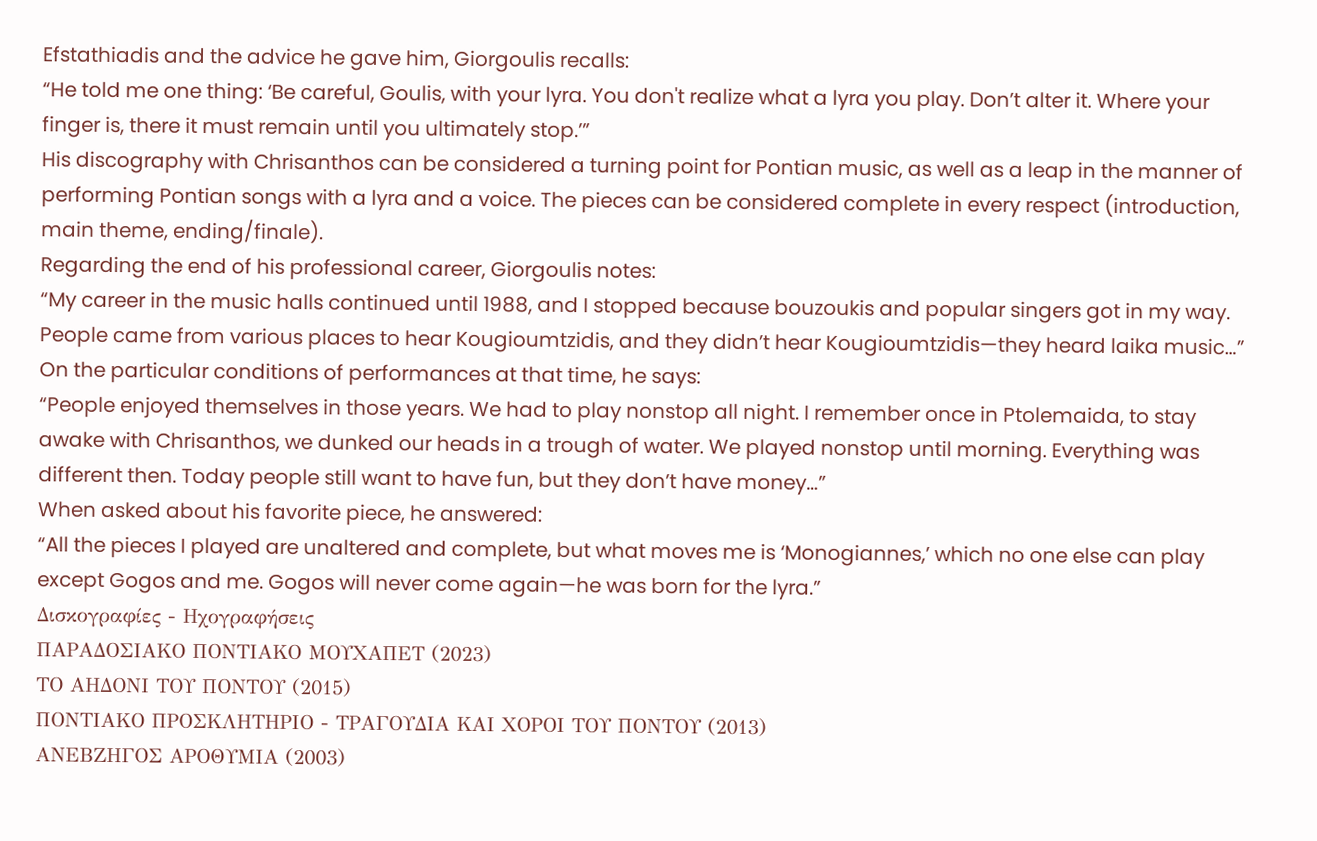Efstathiadis and the advice he gave him, Giorgoulis recalls:
“He told me one thing: ‘Be careful, Goulis, with your lyra. You don't realize what a lyra you play. Don’t alter it. Where your finger is, there it must remain until you ultimately stop.’”
His discography with Chrisanthos can be considered a turning point for Pontian music, as well as a leap in the manner of performing Pontian songs with a lyra and a voice. The pieces can be considered complete in every respect (introduction, main theme, ending/finale).
Regarding the end of his professional career, Giorgoulis notes:
“My career in the music halls continued until 1988, and I stopped because bouzoukis and popular singers got in my way. People came from various places to hear Kougioumtzidis, and they didn’t hear Kougioumtzidis—they heard laika music…”
On the particular conditions of performances at that time, he says:
“People enjoyed themselves in those years. We had to play nonstop all night. I remember once in Ptolemaida, to stay awake with Chrisanthos, we dunked our heads in a trough of water. We played nonstop until morning. Everything was different then. Today people still want to have fun, but they don’t have money…”
When asked about his favorite piece, he answered:
“All the pieces I played are unaltered and complete, but what moves me is ‘Monogiannes,’ which no one else can play except Gogos and me. Gogos will never come again—he was born for the lyra.”
Δισκογραφίες - Ηχογραφήσεις
ΠΑΡΑΔΟΣΙΑΚΟ ΠΟΝΤΙΑΚΟ ΜΟΥΧΑΠΕΤ (2023)
ΤΟ ΑΗΔΟΝΙ ΤΟΥ ΠΟΝΤΟΥ (2015)
ΠΟΝΤΙΑΚΟ ΠΡΟΣΚΛΗΤΗΡΙΟ - ΤΡΑΓΟΥΔΙΑ ΚΑΙ ΧΟΡΟΙ ΤΟΥ ΠΟΝΤΟΥ (2013)
ΑΝΕΒΖΗΓΟΣ ΑΡΟΘΥΜΙΑ (2003)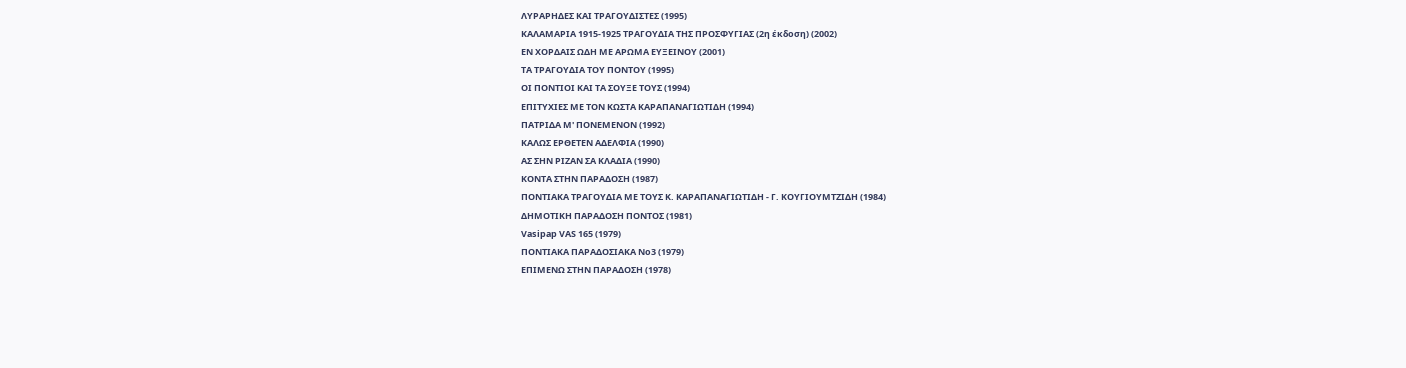ΛΥΡΑΡΗΔΕΣ ΚΑΙ ΤΡΑΓΟΥΔΙΣΤΕΣ (1995)
ΚΑΛΑΜΑΡΙΑ 1915-1925 ΤΡΑΓΟΥΔΙΑ ΤΗΣ ΠΡΟΣΦΥΓΙΑΣ (2η έκδοση) (2002)
ΕΝ ΧΟΡΔΑΙΣ ΩΔΗ ΜΕ ΑΡΩΜΑ ΕΥΞΕΙΝΟΥ (2001)
ΤΑ ΤΡΑΓΟΥΔΙΑ ΤΟΥ ΠΟΝΤΟΥ (1995)
ΟΙ ΠΟΝΤΙΟΙ ΚΑΙ ΤΑ ΣΟΥΞΕ ΤΟΥΣ (1994)
ΕΠΙΤΥΧΙΕΣ ΜΕ ΤΟΝ ΚΩΣΤΑ ΚΑΡΑΠΑΝΑΓΙΩΤΙΔΗ (1994)
ΠΑΤΡΙΔΑ Μ' ΠΟΝΕΜΕΝΟΝ (1992)
ΚΑΛΩΣ ΕΡΘΕΤΕΝ ΑΔΕΛΦΙΑ (1990)
ΑΣ ΣΗΝ ΡΙΖΑΝ ΣΑ ΚΛΑΔΙΑ (1990)
ΚΟΝΤΑ ΣΤΗΝ ΠΑΡΑΔΟΣΗ (1987)
ΠΟΝΤΙΑΚΑ ΤΡΑΓΟΥΔΙΑ ΜΕ ΤΟΥΣ Κ. ΚΑΡΑΠΑΝΑΓΙΩΤΙΔΗ - Γ. ΚΟΥΓΙΟΥΜΤΖΙΔΗ (1984)
ΔΗΜΟΤΙΚΗ ΠΑΡΑΔΟΣΗ ΠΟΝΤΟΣ (1981)
Vasipap VAS 165 (1979)
ΠΟΝΤΙΑΚΑ ΠΑΡΑΔΟΣΙΑΚΑ Νο3 (1979)
ΕΠΙΜΕΝΩ ΣΤΗΝ ΠΑΡΑΔΟΣΗ (1978)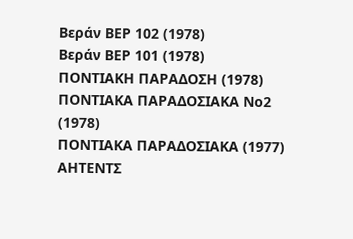Βεράν ΒΕΡ 102 (1978)
Βεράν ΒΕΡ 101 (1978)
ΠΟΝΤΙΑΚΗ ΠΑΡΑΔΟΣΗ (1978)
ΠΟΝΤΙΑΚΑ ΠΑΡΑΔΟΣΙΑΚΑ Νο2 (1978)
ΠΟΝΤΙΑΚΑ ΠΑΡΑΔΟΣΙΑΚΑ (1977)
ΑΗΤΕΝΤΣ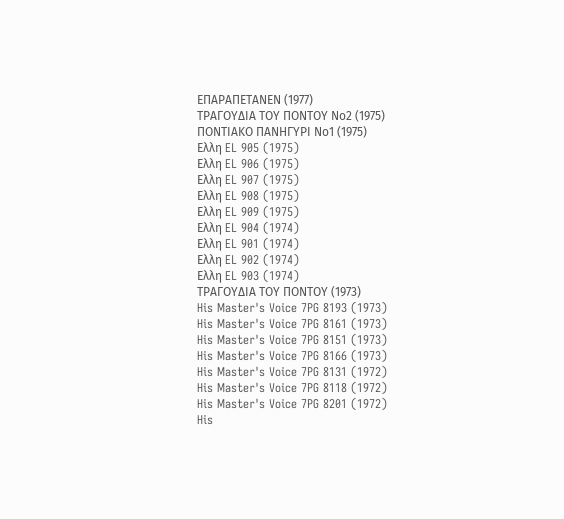ΕΠΑΡΑΠΕΤΑΝΕΝ (1977)
ΤΡΑΓΟΥΔΙΑ ΤΟΥ ΠΟΝΤΟΥ Νο2 (1975)
ΠΟΝΤΙΑΚΟ ΠΑΝΗΓΥΡΙ Νο1 (1975)
Ελλη EL 905 (1975)
Ελλη EL 906 (1975)
Ελλη EL 907 (1975)
Ελλη EL 908 (1975)
Ελλη EL 909 (1975)
Ελλη EL 904 (1974)
Ελλη EL 901 (1974)
Ελλη EL 902 (1974)
Ελλη EL 903 (1974)
ΤΡΑΓΟΥΔΙΑ ΤΟΥ ΠΟΝΤΟΥ (1973)
His Master's Voice 7PG 8193 (1973)
His Master's Voice 7PG 8161 (1973)
His Master's Voice 7PG 8151 (1973)
His Master's Voice 7PG 8166 (1973)
His Master's Voice 7PG 8131 (1972)
His Master's Voice 7PG 8118 (1972)
His Master's Voice 7PG 8201 (1972)
His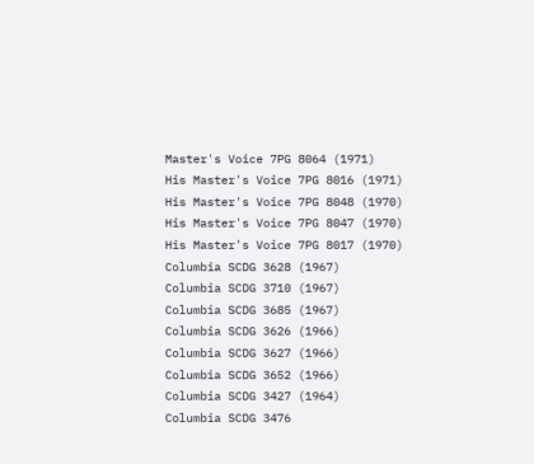Master's Voice 7PG 8064 (1971)
His Master's Voice 7PG 8016 (1971)
His Master's Voice 7PG 8048 (1970)
His Master's Voice 7PG 8047 (1970)
His Master's Voice 7PG 8017 (1970)
Columbia SCDG 3628 (1967)
Columbia SCDG 3710 (1967)
Columbia SCDG 3685 (1967)
Columbia SCDG 3626 (1966)
Columbia SCDG 3627 (1966)
Columbia SCDG 3652 (1966)
Columbia SCDG 3427 (1964)
Columbia SCDG 3476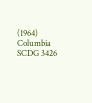(1964)
Columbia SCDG 3426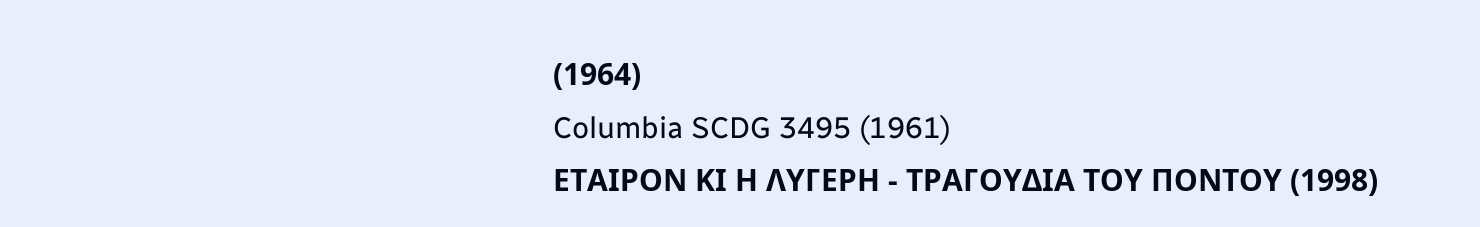(1964)
Columbia SCDG 3495 (1961)
ΕΤΑΙΡΟΝ ΚΙ Η ΛΥΓΕΡΗ - ΤΡΑΓΟΥΔΙΑ ΤΟΥ ΠΟΝΤΟΥ (1998)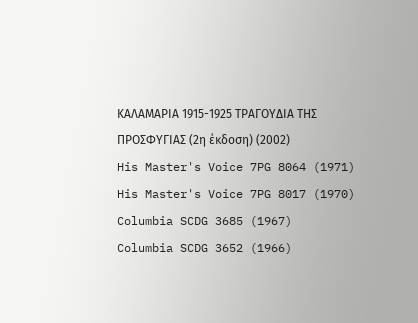ΚΑΛΑΜΑΡΙΑ 1915-1925 ΤΡΑΓΟΥΔΙΑ ΤΗΣ ΠΡΟΣΦΥΓΙΑΣ (2η έκδοση) (2002)
His Master's Voice 7PG 8064 (1971)
His Master's Voice 7PG 8017 (1970)
Columbia SCDG 3685 (1967)
Columbia SCDG 3652 (1966)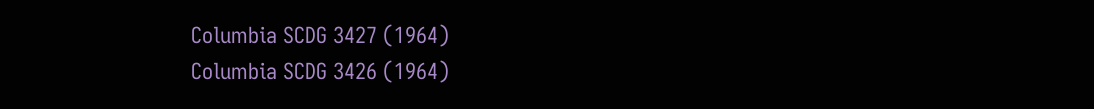Columbia SCDG 3427 (1964)
Columbia SCDG 3426 (1964)